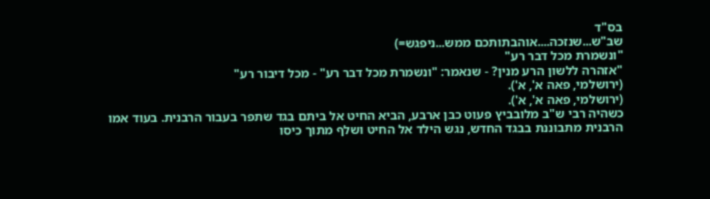בס"ד
שב"ש...שנזכה....אוהבתותכם ממש...ניפגש=)
"ונשמרת מכל דבר רע"
"אזהרה ללשון הרע מנין? - שנאמר: "ונשמרת מכל דבר רע" - מכל דיבור רע"
(ירושלמי, פאה א', א').
(ירושלמי, פאה א', א').
כשהיה רבי ש"ב מלובביץ פעוט כבן ארבע, הביא החיט אל ביתם בגד שתפר בעבור הרבנית. בעוד אמו הרבנית מתבוננת בבגד החדש, נגש הילד אל החיט ושלף מתוך כיסו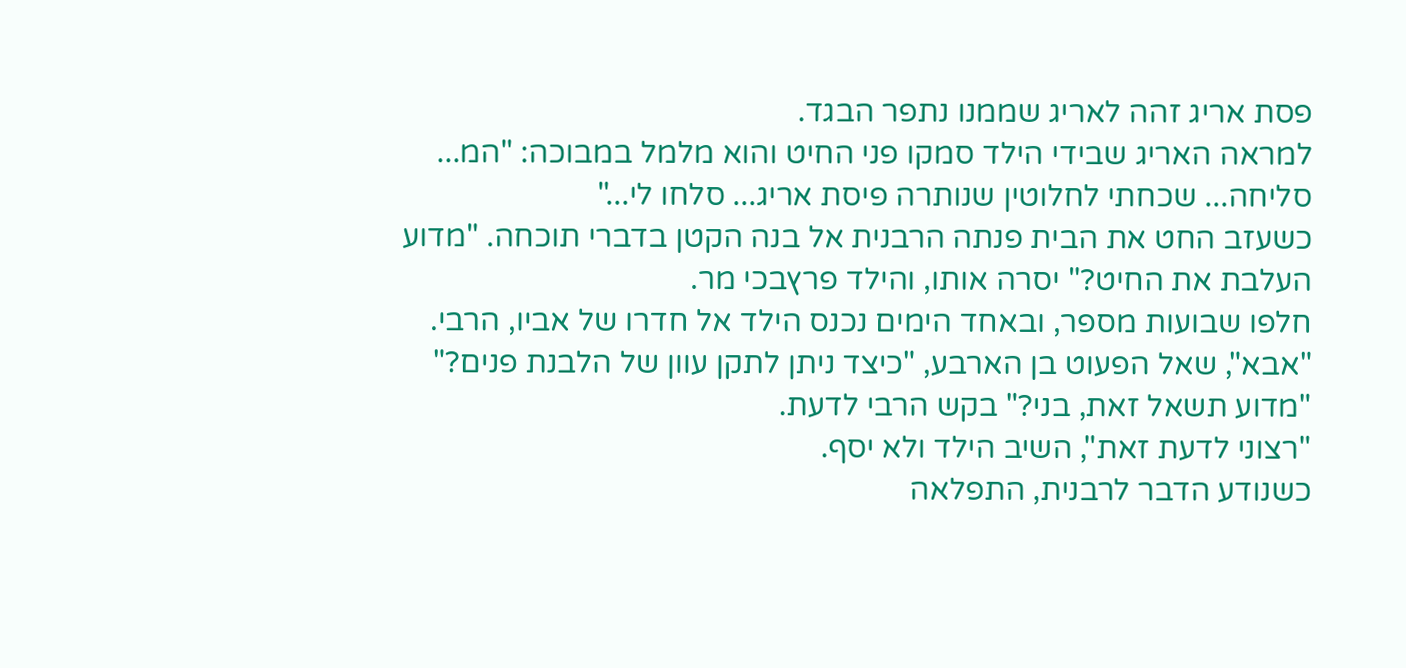פסת אריג זהה לאריג שממנו נתפר הבגד.
למראה האריג שבידי הילד סמקו פני החיט והוא מלמל במבוכה: "המ... סליחה... שכחתי לחלוטין שנותרה פיסת אריג... סלחו לי..."
כשעזב החט את הבית פנתה הרבנית אל בנה הקטן בדברי תוכחה. "מדוע העלבת את החיט?" יסרה אותו, והילד פרץבכי מר.
חלפו שבועות מספר, ובאחד הימים נכנס הילד אל חדרו של אביו, הרבי. "אבא", שאל הפעוט בן הארבע, "כיצד ניתן לתקן עוון של הלבנת פנים?"
"מדוע תשאל זאת, בני?" בקש הרבי לדעת.
"רצוני לדעת זאת", השיב הילד ולא יסף.
כשנודע הדבר לרבנית, התפלאה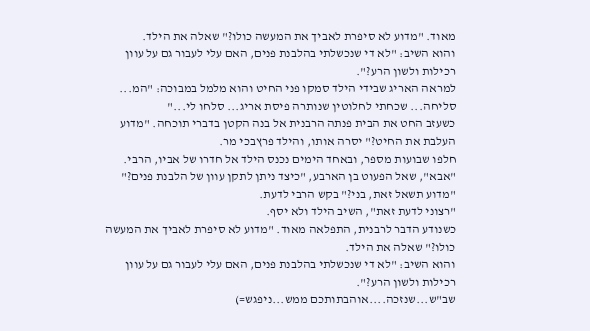מאוד. "מדוע לא סיפרת לאביך את המעשה כולו?" שאלה את הילד.
והוא השיב: "לא די שנכשלתי בהלבנת פנים, האם עלי לעבור גם על עוון רכילות ולשון הרע?".
למראה האריג שבידי הילד סמקו פני החיט והוא מלמל במבוכה: "המ... סליחה... שכחתי לחלוטין שנותרה פיסת אריג... סלחו לי..."
כשעזב החט את הבית פנתה הרבנית אל בנה הקטן בדברי תוכחה. "מדוע העלבת את החיט?" יסרה אותו, והילד פרץבכי מר.
חלפו שבועות מספר, ובאחד הימים נכנס הילד אל חדרו של אביו, הרבי. "אבא", שאל הפעוט בן הארבע, "כיצד ניתן לתקן עוון של הלבנת פנים?"
"מדוע תשאל זאת, בני?" בקש הרבי לדעת.
"רצוני לדעת זאת", השיב הילד ולא יסף.
כשנודע הדבר לרבנית, התפלאה מאוד. "מדוע לא סיפרת לאביך את המעשה כולו?" שאלה את הילד.
והוא השיב: "לא די שנכשלתי בהלבנת פנים, האם עלי לעבור גם על עוון רכילות ולשון הרע?".
שב"ש...שנזכה....אוהבתותכם ממש...ניפגש=)